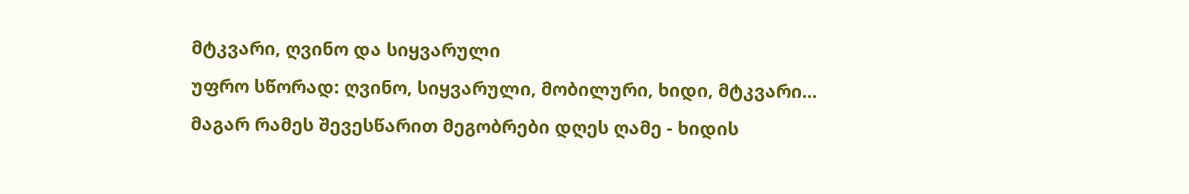მტკვარი, ღვინო და სიყვარული
უფრო სწორად: ღვინო, სიყვარული, მობილური, ხიდი, მტკვარი...
მაგარ რამეს შევესწარით მეგობრები დღეს ღამე - ხიდის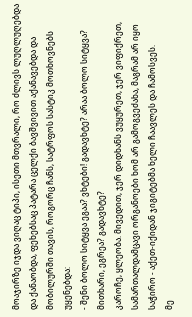მოაჯირზე იჯდა ვიღაც ტიპი, ისეთი მთვრალი, რო ძლივს ლუღლუღებდა და ქანაობდა, ფეხებსაც პატარა ცელქი ბავშვივით აქანავებდა და მობილურში თავის, როგორც ჩანს, სატრფოს სასტიკ მოთხოვნებს უყენებდა:
- შენი ბოლო სიტყვა ეგაა? ვხტები! გადავხტე? არაა ბოლო სიტყვა? მითხარი, ეგრეა? გადავხტე?
კაროჩე, ყლეობა. მივედით, ჯერ დიდხანს ვუყურეთ, ჯერ ვიფიქრეთ, სამართალდამცავი ორგანოები ხომ არ გამოგვეძახა, მაგრამ არ იყო საჭირო - აქეთ-იქიდან ჯიგიტებმა ხელი ჩაავლეს და ჩამოსვეს.
მე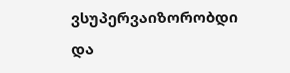ვსუპერვაიზორობდი და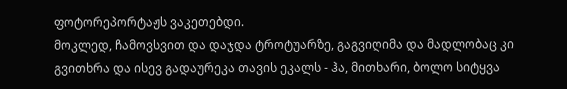ფოტორეპორტაჟს ვაკეთებდი.
მოკლედ, ჩამოვსვით და დაჯდა ტროტუარზე, გაგვიღიმა და მადლობაც კი გვითხრა და ისევ გადაურეკა თავის ეკალს - ჰა, მითხარი, ბოლო სიტყვა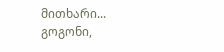მითხარი...
გოგონი,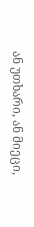ან უთხარი, ან მიეცი,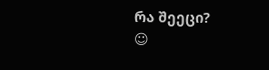რა შეეცი?
☺